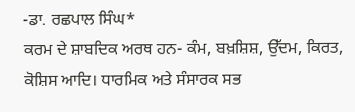-ਡਾ. ਰਛਪਾਲ ਸਿੰਘ*
ਕਰਮ ਦੇ ਸ਼ਾਬਦਿਕ ਅਰਥ ਹਨ- ਕੰਮ, ਬਖ਼ਸ਼ਿਸ਼, ਉੱਦਮ, ਕਿਰਤ, ਕੋਸ਼ਿਸ ਆਦਿ। ਧਾਰਮਿਕ ਅਤੇ ਸੰਸਾਰਕ ਸਭ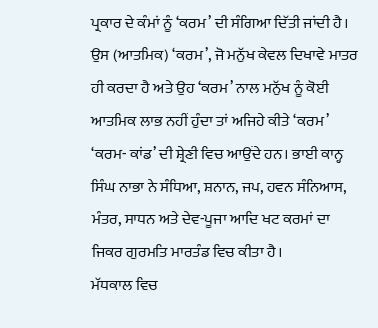ਪ੍ਰਕਾਰ ਦੇ ਕੰਮਾਂ ਨੂੰ ‘ਕਰਮ’ ਦੀ ਸੰਗਿਆ ਦਿੱਤੀ ਜਾਂਦੀ ਹੈ। ਉਸ (ਆਤਮਿਕ) ‘ਕਰਮ’, ਜੋ ਮਨੁੱਖ ਕੇਵਲ ਦਿਖਾਵੇ ਮਾਤਰ ਹੀ ਕਰਦਾ ਹੈ ਅਤੇ ਉਹ ‘ਕਰਮ’ ਨਾਲ ਮਨੁੱਖ ਨੂੰ ਕੋਈ ਆਤਮਿਕ ਲਾਭ ਨਹੀਂ ਹੁੰਦਾ ਤਾਂ ਅਜਿਹੇ ਕੀਤੇ ‘ਕਰਮ’ ‘ਕਰਮ- ਕਾਂਡ’ ਦੀ ਸ਼੍ਰੇਣੀ ਵਿਚ ਆਉਂਦੇ ਹਨ। ਭਾਈ ਕਾਨ੍ਹ ਸਿੰਘ ਨਾਭਾ ਨੇ ਸੰਧਿਆ, ਸ਼ਨਾਨ, ਜਪ, ਹਵਨ ਸੰਨਿਆਸ, ਮੰਤਰ, ਸਾਧਨ ਅਤੇ ਦੇਵ-ਪੂਜਾ ਆਦਿ ਖਟ ਕਰਮਾਂ ਦਾ ਜਿਕਰ ਗੁਰਮਤਿ ਮਾਰਤੰਡ ਵਿਚ ਕੀਤਾ ਹੈ।
ਮੱਧਕਾਲ ਵਿਚ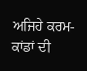ਅਜਿਹੇ ਕਰਮ-ਕਾਂਡਾਂ ਦੀ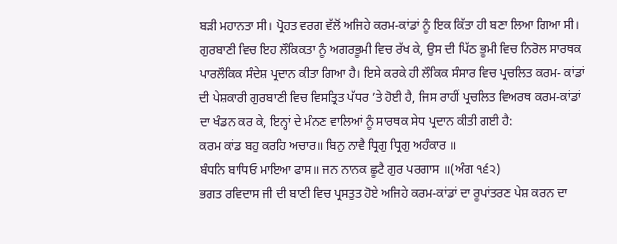ਬੜੀ ਮਹਾਨਤਾ ਸੀ। ਪ੍ਰੋਹਤ ਵਰਗ ਵੱਲੋਂ ਅਜਿਹੇ ਕਰਮ-ਕਾਂਡਾਂ ਨੂੰ ਇਕ ਕਿੱਤਾ ਹੀ ਬਣਾ ਲਿਆ ਗਿਆ ਸੀ। ਗੁਰਬਾਣੀ ਵਿਚ ਇਹ ਲੌਕਿਕਤਾ ਨੂੰ ਅਗਰਭੂਮੀ ਵਿਚ ਰੱਖ ਕੇ, ਉਸ ਦੀ ਪਿੱਠ ਭੂਮੀ ਵਿਚ ਨਿਰੋਲ ਸਾਰਥਕ ਪਾਰਲੌਕਿਕ ਸੰਦੇਸ਼ ਪ੍ਰਦਾਨ ਕੀਤਾ ਗਿਆ ਹੈ। ਇਸੇ ਕਰਕੇ ਹੀ ਲੌਕਿਕ ਸੰਸਾਰ ਵਿਚ ਪ੍ਰਚਲਿਤ ਕਰਮ- ਕਾਂਡਾਂ ਦੀ ਪੇਸ਼ਕਾਰੀ ਗੁਰਬਾਣੀ ਵਿਚ ਵਿਸਤ੍ਰਿਤ ਪੱਧਰ ’ਤੇ ਹੋਈ ਹੈ, ਜਿਸ ਰਾਹੀਂ ਪ੍ਰਚਲਿਤ ਵਿਅਰਥ ਕਰਮ-ਕਾਂਡਾਂ ਦਾ ਖੰਡਨ ਕਰ ਕੇ, ਇਨ੍ਹਾਂ ਦੇ ਮੰਨਣ ਵਾਲਿਆਂ ਨੂੰ ਸਾਰਥਕ ਸੇਧ ਪ੍ਰਦਾਨ ਕੀਤੀ ਗਈ ਹੈ:
ਕਰਮ ਕਾਂਡ ਬਹੁ ਕਰਹਿ ਅਚਾਰ॥ ਬਿਨੁ ਨਾਵੈ ਧ੍ਰਿਗੁ ਧ੍ਰਿਗੁ ਅਹੰਕਾਰ ॥
ਬੰਧਨਿ ਬਾਧਿਓ ਮਾਇਆ ਫਾਸ॥ ਜਨ ਨਾਨਕ ਛੂਟੈ ਗੁਰ ਪਰਗਾਸ ॥(ਅੰਗ ੧੬੨)
ਭਗਤ ਰਵਿਦਾਸ ਜੀ ਦੀ ਬਾਣੀ ਵਿਚ ਪ੍ਰਸਤੁਤ ਹੋਏ ਅਜਿਹੇ ਕਰਮ-ਕਾਂਡਾਂ ਦਾ ਰੂਪਾਂਤਰਣ ਪੇਸ਼ ਕਰਨ ਦਾ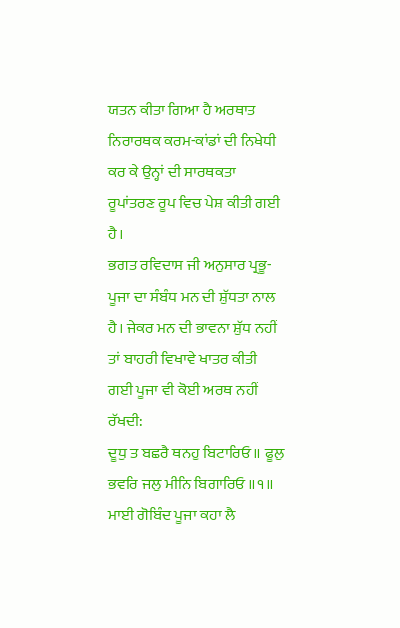ਯਤਨ ਕੀਤਾ ਗਿਆ ਹੈ ਅਰਥਾਤ ਨਿਰਾਰਥਕ ਕਰਮ-ਕਾਂਡਾਂ ਦੀ ਨਿਖੇਧੀ ਕਰ ਕੇ ਉਨ੍ਹਾਂ ਦੀ ਸਾਰਥਕਤਾ ਰੂਪਾਂਤਰਣ ਰੂਪ ਵਿਚ ਪੇਸ਼ ਕੀਤੀ ਗਈ ਹੈ।
ਭਗਤ ਰਵਿਦਾਸ ਜੀ ਅਨੁਸਾਰ ਪ੍ਰਭੂ-ਪੂਜਾ ਦਾ ਸੰਬੰਧ ਮਨ ਦੀ ਸ਼ੁੱਧਤਾ ਨਾਲ ਹੈ। ਜੇਕਰ ਮਨ ਦੀ ਭਾਵਨਾ ਸ਼ੁੱਧ ਨਹੀਂ ਤਾਂ ਬਾਹਰੀ ਵਿਖਾਵੇ ਖਾਤਰ ਕੀਤੀ ਗਈ ਪੂਜਾ ਵੀ ਕੋਈ ਅਰਥ ਨਹੀਂ ਰੱਖਦੀ:
ਦੂਧੁ ਤ ਬਛਰੈ ਥਨਹੁ ਬਿਟਾਰਿਓ॥ ਫੂਲੁ ਭਵਰਿ ਜਲੁ ਮੀਨਿ ਬਿਗਾਰਿਓ ॥੧॥
ਮਾਈ ਗੋਬਿੰਦ ਪੂਜਾ ਕਹਾ ਲੈ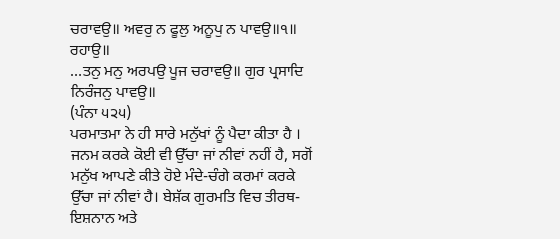ਚਰਾਵਉ॥ ਅਵਰੁ ਨ ਫੂਲੁ ਅਨੂਪੁ ਨ ਪਾਵਉ॥੧॥ ਰਹਾਉ॥
…ਤਨੁ ਮਨੁ ਅਰਪਉ ਪੂਜ ਚਰਾਵਉ॥ ਗੁਰ ਪ੍ਰਸਾਦਿ ਨਿਰੰਜਨੁ ਪਾਵਉ॥
(ਪੰਨਾ ੫੨੫)
ਪਰਮਾਤਮਾ ਨੇ ਹੀ ਸਾਰੇ ਮਨੁੱਖਾਂ ਨੂੰ ਪੈਦਾ ਕੀਤਾ ਹੈ । ਜਨਮ ਕਰਕੇ ਕੋਈ ਵੀ ਉੱਚਾ ਜਾਂ ਨੀਵਾਂ ਨਹੀਂ ਹੈ, ਸਗੋਂ ਮਨੁੱਖ ਆਪਣੇ ਕੀਤੇ ਹੋਏ ਮੰਦੇ-ਚੰਗੇ ਕਰਮਾਂ ਕਰਕੇ ਉੱਚਾ ਜਾਂ ਨੀਵਾਂ ਹੈ। ਬੇਸ਼ੱਕ ਗੁਰਮਤਿ ਵਿਚ ਤੀਰਥ-ਇਸ਼ਨਾਨ ਅਤੇ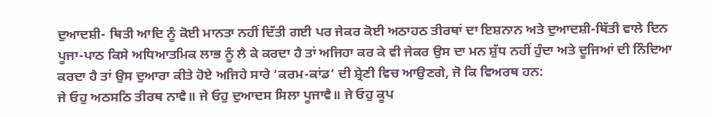ਦੁਆਦਸ਼ੀ- ਥਿਤੀ ਆਦਿ ਨੂੰ ਕੋਈ ਮਾਨਤਾ ਨਹੀਂ ਦਿੱਤੀ ਗਈ ਪਰ ਜੇਕਰ ਕੋਈ ਅਠਾਹਠ ਤੀਰਥਾਂ ਦਾ ਇਸ਼ਨਾਨ ਅਤੇ ਦੁਆਦਸ਼ੀ-ਥਿੱਤੀ ਵਾਲੇ ਦਿਨ ਪੂਜਾ-ਪਾਠ ਕਿਸੇ ਅਧਿਆਤਮਿਕ ਲਾਭ ਨੂੰ ਲੈ ਕੇ ਕਰਦਾ ਹੈ ਤਾਂ ਅਜਿਹਾ ਕਰ ਕੇ ਵੀ ਜੇਕਰ ਉਸ ਦਾ ਮਨ ਸ਼ੁੱਧ ਨਹੀਂ ਹੁੰਦਾ ਅਤੇ ਦੂਜਿਆਂ ਦੀ ਨਿੰਦਿਆ ਕਰਦਾ ਹੈ ਤਾਂ ਉਸ ਦੁਆਰਾ ਕੀਤੇ ਹੋਏ ਅਜਿਹੇ ਸਾਰੇ ‘ਕਰਮ-ਕਾਂਡ’ ਦੀ ਸ਼੍ਰੇਣੀ ਵਿਚ ਆਉਣਗੇ, ਜੋ ਕਿ ਵਿਅਰਥ ਹਨ:
ਜੇ ਓਹੁ ਅਠਸਠਿ ਤੀਰਥ ਨਾਵੈ॥ ਜੇ ਓਹੁ ਦੁਆਦਸ ਸਿਲਾ ਪੂਜਾਵੈ॥ ਜੇ ਓਹੁ ਕੂਪ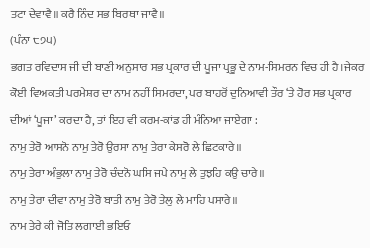ਤਟਾ ਦੇਵਾਵੈ॥ ਕਰੈ ਨਿੰਦ ਸਭ ਬਿਰਥਾ ਜਾਵੈ॥
(ਪੰਨਾ ੮੭੫)
ਭਗਤ ਰਵਿਦਾਸ ਜੀ ਦੀ ਬਾਣੀ ਅਨੁਸਾਰ ਸਭ ਪ੍ਰਕਾਰ ਦੀ ਪੂਜਾ ਪ੍ਰਭੂ ਦੇ ਨਾਮ-ਸਿਮਰਨ ਵਿਚ ਹੀ ਹੈ।ਜੇਕਰ ਕੋਈ ਵਿਅਕਤੀ ਪਰਮੇਸ਼ਰ ਦਾ ਨਾਮ ਨਹੀਂ ਸਿਮਰਦਾ, ਪਰ ਬਾਹਰੋਂ ਦੁਨਿਆਵੀ ਤੌਰ ‘ਤੇ ਹੋਰ ਸਭ ਪ੍ਰਕਾਰ ਦੀਆਂ ‘ਪੂਜਾ’ ਕਰਦਾ ਹੈ, ਤਾਂ ਇਹ ਵੀ ਕਰਮ-ਕਾਂਡ ਹੀ ਮੰਨਿਆ ਜਾਏਗਾ :
ਨਾਮੁ ਤੇਰੋ ਆਸਨੋ ਨਾਮੁ ਤੇਰੋ ਉਰਸਾ ਨਾਮੁ ਤੇਰਾ ਕੇਸਰੋ ਲੇ ਛਿਟਕਾਰੇ॥
ਨਾਮੁ ਤੇਰਾ ਅੰਭੁਲਾ ਨਾਮੁ ਤੇਰੋ ਚੰਦਨੋ ਘਸਿ ਜਪੇ ਨਾਮੁ ਲੇ ਤੁਝਹਿ ਕਉ ਚਾਰੇ॥
ਨਾਮੁ ਤੇਰਾ ਦੀਵਾ ਨਾਮੁ ਤੇਰੋ ਬਾਤੀ ਨਾਮੁ ਤੇਰੋ ਤੇਲੁ ਲੇ ਮਾਹਿ ਪਸਾਰੇ॥
ਨਾਮ ਤੇਰੇ ਕੀ ਜੋਤਿ ਲਗਾਈ ਭਇਓ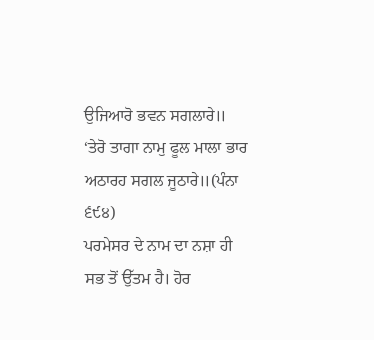ਉਜਿਆਰੋ ਭਵਨ ਸਗਲਾਰੇ॥
‘ਤੇਰੋ ਤਾਗਾ ਨਾਮੁ ਫੂਲ ਮਾਲਾ ਭਾਰ ਅਠਾਰਹ ਸਗਲ ਜੂਠਾਰੇ॥(ਪੰਨਾ ੬੯੪)
ਪਰਮੇਸਰ ਦੇ ਨਾਮ ਦਾ ਨਸ਼ਾ ਹੀ ਸਭ ਤੋਂ ਉੱਤਮ ਹੈ। ਹੋਰ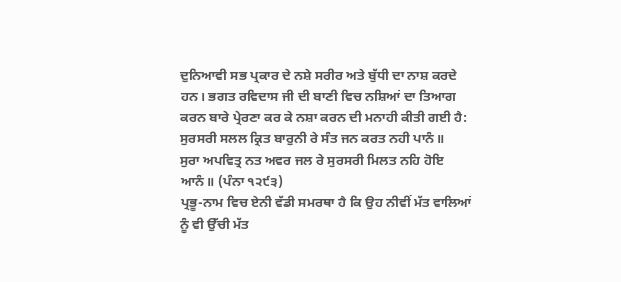ਦੁਨਿਆਵੀ ਸਭ ਪ੍ਰਕਾਰ ਦੇ ਨਸ਼ੇ ਸਰੀਰ ਅਤੇ ਬੁੱਧੀ ਦਾ ਨਾਸ਼ ਕਰਦੇ ਹਨ। ਭਗਤ ਰਵਿਦਾਸ ਜੀ ਦੀ ਬਾਣੀ ਵਿਚ ਨਸ਼ਿਆਂ ਦਾ ਤਿਆਗ ਕਰਨ ਬਾਰੇ ਪ੍ਰੇਰਣਾ ਕਰ ਕੇ ਨਸ਼ਾ ਕਰਨ ਦੀ ਮਨਾਹੀ ਕੀਤੀ ਗਈ ਹੈ:
ਸੁਰਸਰੀ ਸਲਲ ਕ੍ਰਿਤ ਬਾਰੁਨੀ ਰੇ ਸੰਤ ਜਨ ਕਰਤ ਨਹੀ ਪਾਨੰ॥
ਸੁਰਾ ਅਪਵਿਤ੍ਰ ਨਤ ਅਵਰ ਜਲ ਰੇ ਸੁਰਸਰੀ ਮਿਲਤ ਨਹਿ ਹੋਇ ਆਨੰ॥ (ਪੰਨਾ ੧੨੯੩)
ਪ੍ਰਭੂ-ਨਾਮ ਵਿਚ ਏਨੀ ਵੱਡੀ ਸਮਰਥਾ ਹੈ ਕਿ ਉਹ ਨੀਵੀਂ ਮੱਤ ਵਾਲਿਆਂ ਨੂੰ ਵੀ ਉੱਚੀ ਮੱਤ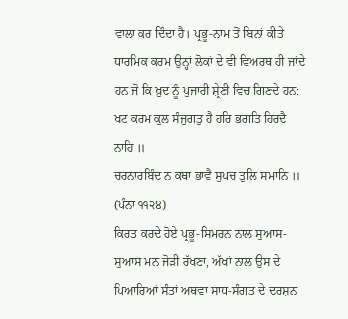ਵਾਲਾ ਕਰ ਦਿੰਦਾ ਹੈ। ਪ੍ਰਭੂ-ਨਾਮ ਤੋਂ ਬਿਨਾਂ ਕੀਤੇ ਧਾਰਮਿਕ ਕਰਮ ਉਨ੍ਹਾਂ ਲੋਕਾਂ ਦੇ ਵੀ ਵਿਅਰਥ ਹੀ ਜਾਂਦੇ ਹਨ ਜੋ ਕਿ ਖ਼ੁਦ ਨੂੰ ਪੁਜਾਰੀ ਸ਼੍ਰੇਣੀ ਵਿਚ ਗਿਣਦੇ ਹਨ:
ਖਟ ਕਰਮ ਕੁਲ ਸੰਜੁਗਤੁ ਹੈ ਹਰਿ ਭਗਤਿ ਹਿਰਦੈ ਨਾਹਿ ॥
ਚਰਨਾਰਬਿੰਦ ਨ ਕਥਾ ਭਾਵੈ ਸੁਪਚ ਤੁਲਿ ਸਮਾਨਿ ॥
(ਪੰਨਾ ੧੧੨੪)
ਕਿਰਤ ਕਰਦੇ ਹੋਏ ਪ੍ਰਭੂ-ਸਿਮਰਨ ਨਾਲ ਸੁਆਸ-ਸੁਆਸ ਮਨ ਜੋੜੀ ਰੱਖਣਾ, ਅੱਖਾਂ ਨਾਲ ਉਸ ਦੇ ਪਿਆਰਿਆਂ ਸੰਤਾਂ ਅਥਵਾ ਸਾਧ-ਸੰਗਤ ਦੇ ਦਰਸ਼ਨ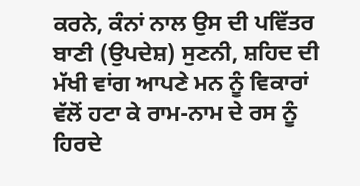ਕਰਨੇ, ਕੰਨਾਂ ਨਾਲ ਉਸ ਦੀ ਪਵਿੱਤਰ ਬਾਣੀ (ਉਪਦੇਸ਼) ਸੁਣਨੀ, ਸ਼ਹਿਦ ਦੀ ਮੱਖੀ ਵਾਂਗ ਆਪਣੇ ਮਨ ਨੂੰ ਵਿਕਾਰਾਂ ਵੱਲੋਂ ਹਟਾ ਕੇ ਰਾਮ-ਨਾਮ ਦੇ ਰਸ ਨੂੰ ਹਿਰਦੇ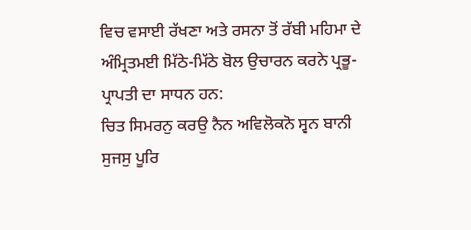ਵਿਚ ਵਸਾਈ ਰੱਖਣਾ ਅਤੇ ਰਸਨਾ ਤੋਂ ਰੱਬੀ ਮਹਿਮਾ ਦੇ ਅੰਮ੍ਰਿਤਮਈ ਮਿੱਠੇ-ਮਿੱਠੇ ਬੋਲ ਉਚਾਰਨ ਕਰਨੇ ਪ੍ਰਭੂ-ਪ੍ਰਾਪਤੀ ਦਾ ਸਾਧਨ ਹਨ:
ਚਿਤ ਸਿਮਰਨੁ ਕਰਉ ਨੈਨ ਅਵਿਲੋਕਨੋ ਸ੍ਵਨ ਬਾਨੀ ਸੁਜਸੁ ਪੂਰਿ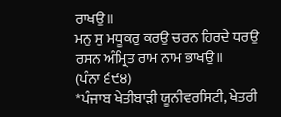ਰਾਖਉ॥
ਮਨੁ ਸੁ ਮਧੂਕਰੁ ਕਰਉ ਚਰਨ ਹਿਰਦੇ ਧਰਉ ਰਸਨ ਅੰਮ੍ਰਿਤ ਰਾਮ ਨਾਮ ਭਾਖਉ॥
(ਪੰਨਾ ੬੯੪)
*ਪੰਜਾਬ ਖੇਤੀਬਾੜੀ ਯੂਨੀਵਰਸਿਟੀ, ਖੇਤਰੀ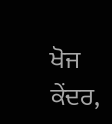ਖੋਜ ਕੇਂਦਰ,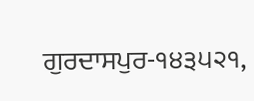ਗੁਰਦਾਸਪੁਰ-੧੪੩੫੨੧,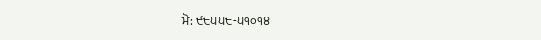ਮੋ: ੯੮੫੫੮-੫੧੦੧੪